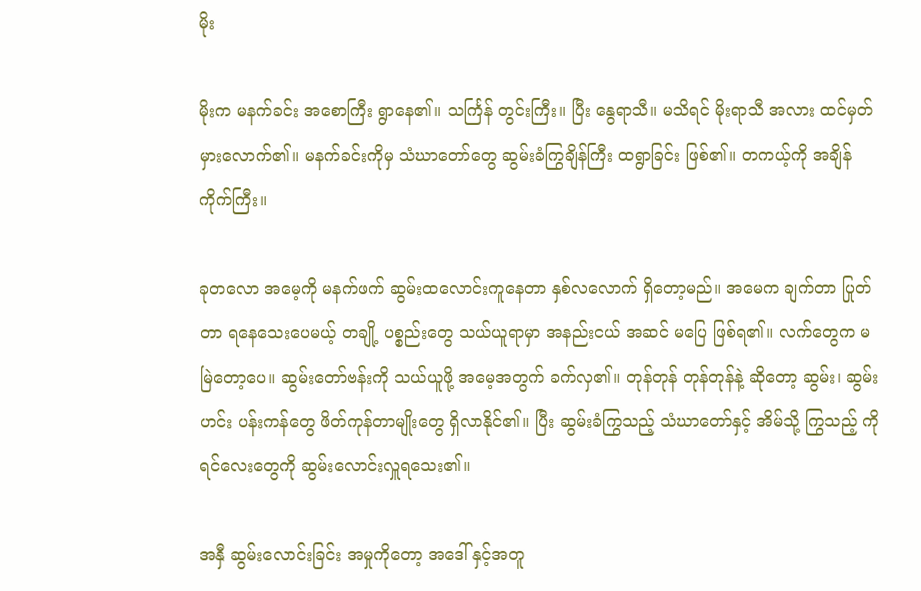မိုး

မိုးက မနက်ခင်း အစောကြီး ရွာနေ၏။ သင်္ကြန် တွင်းကြီး။ ပြီး နွေရာသီ။ မသိရင် မိုးရာသီ အလား ထင်မှတ်မှားလောက်၏။ မနက်ခင်းကိုမှ သံဃာတော်တွေ ဆွမ်းခံကြွချိန်ကြီး ထရွာခြင်း ဖြစ်၏။ တကယ့်ကို အချိန်ကိုက်ကြီး။

ခုတလော အမေ့ကို မနက်ဖက် ဆွမ်းထလောင်းကူနေတာ နှစ်လလောက် ရှိတော့မည်။ အမေက ချက်တာ ပြုတ်တာ ရနေသေးပေမယ့် တချို့ ပစ္စည်းတွေ သယ်ယူရာမှာ အနည်းငယ် အဆင် မပြေ ဖြစ်ရ၏။ လက်တွေက မမြဲတော့ပေ။ ဆွမ်းတော်ဗန်းကို သယ်ယူဖို့ အမေ့အတွက် ခက်လှ၏။ တုန်တုန် တုန်တုန်နဲ့ ဆိုတော့ ဆွမ်း၊ ဆွမ်းဟင်း ပန်းကန်တွေ ဖိတ်ကုန်တာမျိုးတွေ ရှိလာနိုင်၏။ ပြီး ဆွမ်းခံကြွသည့် သံဃာတော်နှင့် အိမ်သို့ ကြွသည့် ကိုရင်လေးတွေကို ဆွမ်းလောင်းလှူရသေး၏။

အနှီ ဆွမ်းလောင်းခြင်း အမှုကိုတော့ အဒေါ် နှင့်အတူ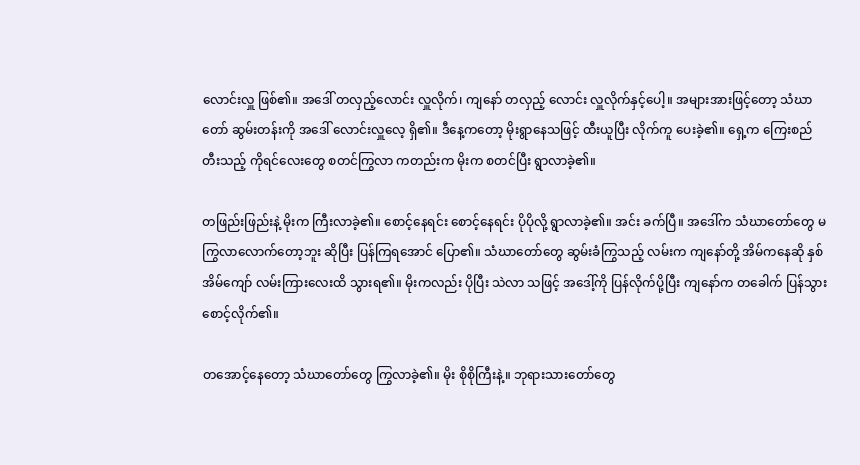လောင်းလှူ ဖြစ်၏။ အဒေါ် တလှည့်လောင်း လှူလိုက်၊ ကျနော် တလှည့် လောင်း လှူလိုက်နှင့်ပေါ့။ အများအားဖြင့်တော့ သံဃာတော် ဆွမ်းတန်းကို အဒေါ် လောင်းလှူလေ့ ရှိ၏။ ဒီနေ့ကတော့ မိုးရွာနေသဖြင့် ထီးယူပြီး လိုက်ကူ ပေးခဲ့၏။ ရှေ့က ကြေးစည်တီးသည့် ကိုရင်လေးတွေ စတင်ကြွလာ ကတည်းက မိုးက စတင်ပြီး ရွာလာခဲ့၏။

တဖြည်းဖြည်းနဲ့ မိုးက ကြီးလာခဲ့၏။ စောင့်နေရင်း စောင့်နေရင်း ပိုပိုလို့ ရွာလာခဲ့၏။ အင်း ခက်ပြီ။ အဒေါ်က သံဃာတော်တွေ မကြွလာလောက်တော့ဘူး ဆိုပြီး ပြန်ကြရအောင် ပြော၏။ သံဃာတော်တွေ ဆွမ်းခံကြွသည့် လမ်းက ကျနော်တို့ အိမ်ကနေဆို နှစ်အိမ်ကျော် လမ်းကြားလေးထိ သွားရ၏။ မိုးကလည်း ပိုပြီး သဲလာ သဖြင့် အဒေါ့်ကို ပြန်လိုက်ပို့ပြီး ကျနော်က တခေါက် ပြန်သွား စောင့်လိုက်၏။

တအောင့်နေတော့ သံဃာတော်တွေ ကြွလာခဲ့၏။ မိုး စိုစိုကြီးနဲ့။ ဘုရားသားတော်တွေ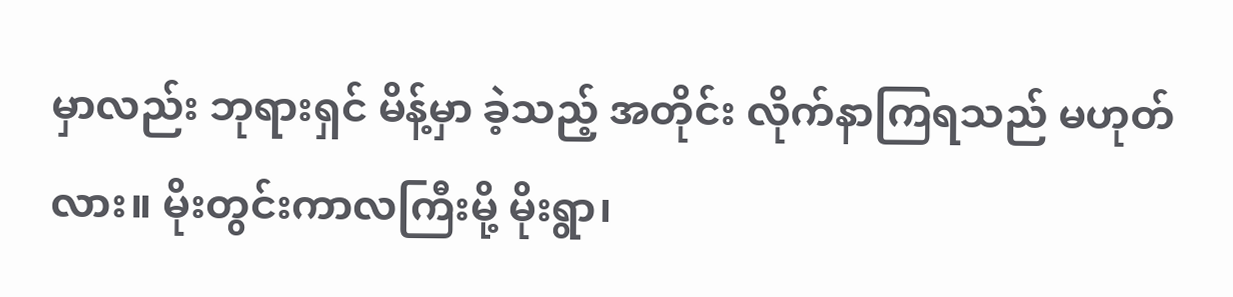မှာလည်း ဘုရားရှင် မိန့်မှာ ခဲ့သည့် အတိုင်း လိုက်နာကြရသည် မဟုတ်လား။ မိုးတွင်းကာလကြီးမို့ မိုးရွာ၊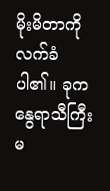မိုးမိတာကို လက်ခံပါ၏။ ခုက နွေရာသီကြီး မ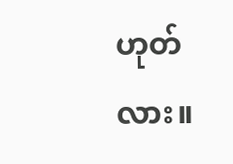ဟုတ်လား။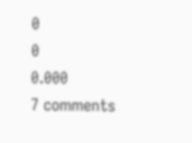0
0
0.000
7 comments